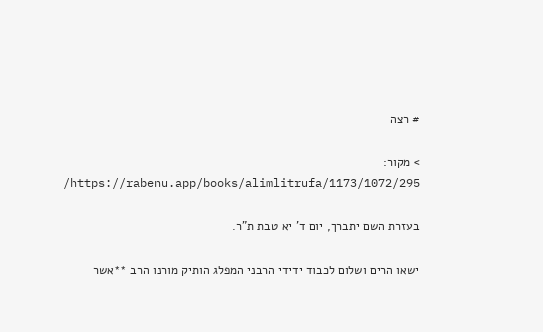# רצה

> מקור: https://rabenu.app/books/alimlitrufa/1173/1072/295/

בעזרת השם יתברך, יום ד' יא טבת ת"ר.

ישאו הרים ושלום לכבוד ידידי הרבני המפלג הותיק מורנו הרב **אשר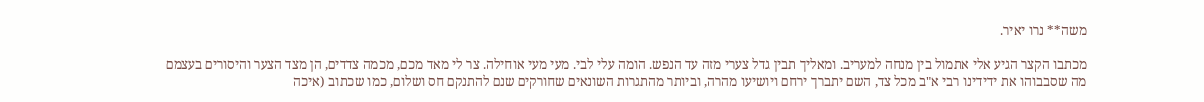משה** נרו יאיר.

מכתבו הקצר הגיע אלי אתמול בין מנחה למעריב. ומאליך תבין גדל צערי מזה עד הנפש. הומה עלי לבי. מעי מעי אוחילה. צר לי מאד מכם, מכמה צדדים, הן מצד הצער והיסורים בעצמם מה שסבבוהו את ידידינו רבי א"ב מכל צד, השם יתברך ירחם ויושיעו מהרה, וביותר מהתגרות השונאים שחורקים שנם להתנקם חס ושלום, כמו שכתוב (איכה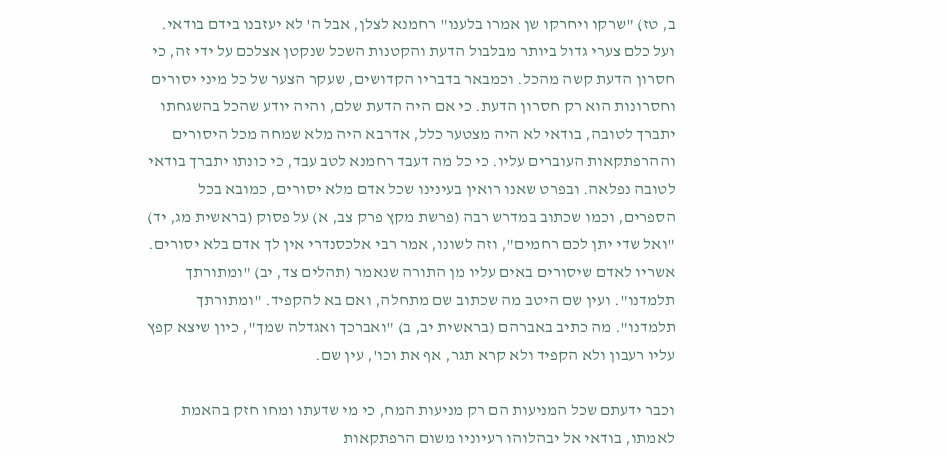ב, טז) "שרקו ויחרקו שן אמרו בלענו" רחמנא לצלן, אבל ה' לא יעזבנו בידם בודאי. ועל כלם צערי גדול ביותר מבלבול הדעת והקטנות השכל שנקטן אצלכם על ידי זה, כי חסרון הדעת קשה מהכל. וכמבאר בדבריו הקדושים, שעקר הצער של כל מיני יסורים וחסרונות הוא רק חסרון הדעת. כי אם היה הדעת שלם, והיה יודע שהכל בהשגחתו יתברך לטובה, בודאי לא היה מצטער כלל, אדרבא היה מלא שמחה מכל היסורים וההרפתקאות העוברים עליו. כי כל מה דעבד רחמנא לטב עבד, כי כונתו יתברך בודאי לטובה נפלאה. ובפרט שאנו רואין בעינינו שכל אדם מלא יסורים, כמובא בכל הספרים, וכמו שכתוב במדרש רבה (פרשת מקץ פרק צב, א) על פסוק (בראשית מג, יד) "ואל שדי יתן לכם רחמים", וזה לשונו, אמר רבי אלכסנדרי אין לך אדם בלא יסורים. אשריו לאדם שיסורים באים עליו מן התורה שנאמר (תהלים צד, יב) "ומתורתך תלמדנו". ועין שם היטב מה שכתוב שם מתחלה, ואם בא להקפיד. "ומתורתך תלמדנו". מה כתיב באברהם (בראשית יב, ב) "ואברכך ואגדלה שמך", כיון שיצא קפץ עליו רעבון ולא הקפיד ולא קרא תגר, אף את וכו', עין שם.

וכבר ידעתם שכל המניעות הם רק מניעות המח, כי מי שדעתו ומחו חזק בהאמת לאמתו, בודאי אל יבהלוהו רעיוניו משום הרפתקאות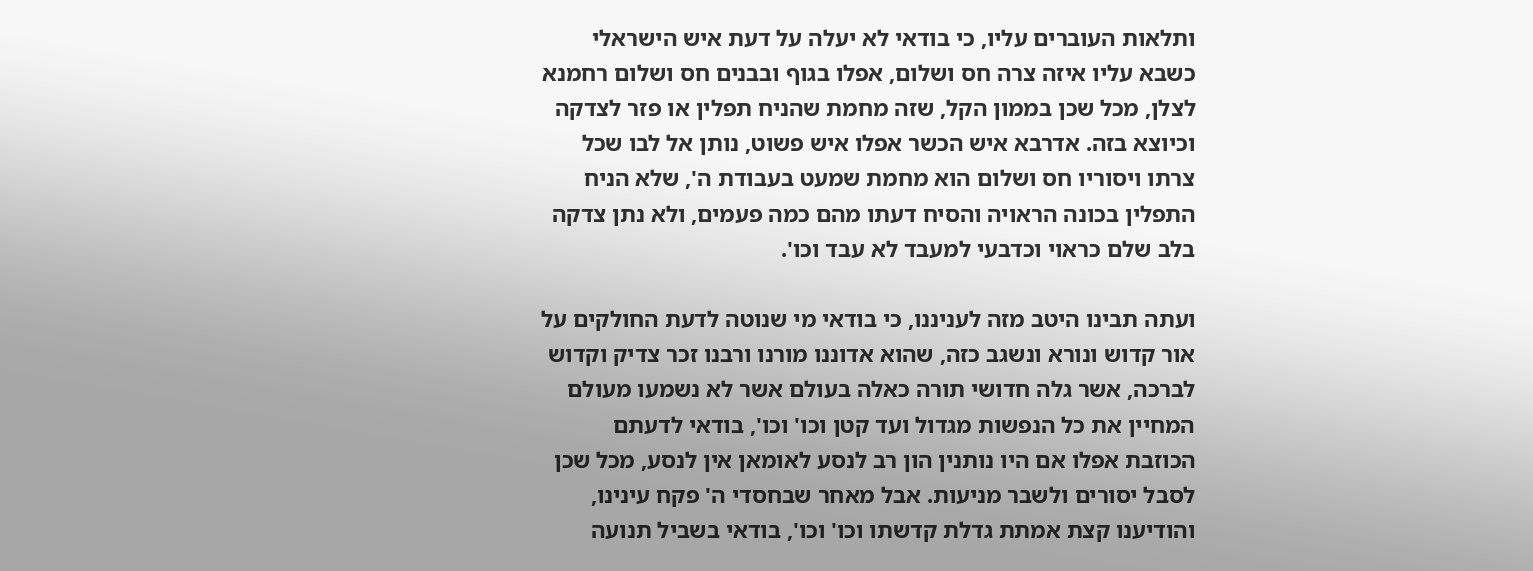ותלאות העוברים עליו, כי בודאי לא יעלה על דעת איש הישראלי כשבא עליו איזה צרה חס ושלום, אפלו בגוף ובבנים חס ושלום רחמנא לצלן, מכל שכן בממון הקל, שזה מחמת שהניח תפלין או פזר לצדקה וכיוצא בזה. אדרבא איש הכשר אפלו איש פשוט, נותן אל לבו שכל צרתו ויסוריו חס ושלום הוא מחמת שמעט בעבודת ה', שלא הניח התפלין בכונה הראויה והסיח דעתו מהם כמה פעמים, ולא נתן צדקה בלב שלם כראוי וכדבעי למעבד לא עבד וכו'.

ועתה תבינו היטב מזה לעניננו, כי בודאי מי שנוטה לדעת החולקים על אור קדוש ונורא ונשגב כזה, שהוא אדוננו מורנו ורבנו זכר צדיק וקדוש לברכה, אשר גלה חדושי תורה כאלה בעולם אשר לא נשמעו מעולם המחיין את כל הנפשות מגדול ועד קטן וכו' וכו', בודאי לדעתם הכוזבת אפלו אם היו נותנין הון רב לנסע לאומאן אין לנסע, מכל שכן לסבל יסורים ולשבר מניעות. אבל מאחר שבחסדי ה' פקח עינינו, והודיענו קצת אמתת גדלת קדשתו וכו' וכו', בודאי בשביל תנועה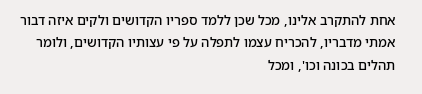אחת להתקרב אלינו, מכל שכן ללמד ספריו הקדושים ולקים איזה דבור אמתי מדבריו, להכריח עצמו לתפלה על פי עצותיו הקדושים, ולומר תהלים בכונה וכו', ומכל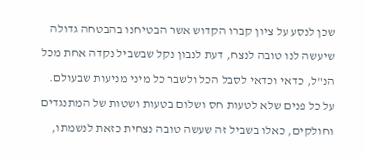שכן לנסע על ציון קברו הקדוש אשר הבטיחנו בהבטחה גדולה שיעשה לנו טובה לנצח, דעת לנבון נקל שבשביל נקדה אחת מכל הנ"ל, כדאי וכדאי לסבל הכל ולשבר כל מיני מניעות שבעולם. על כל פנים שלא לטעות חס ושלום בטעות ושטות של המתנגדים וחולקים, כאלו בשביל זה שעשה טובה נצחית כזאת לנשמתו,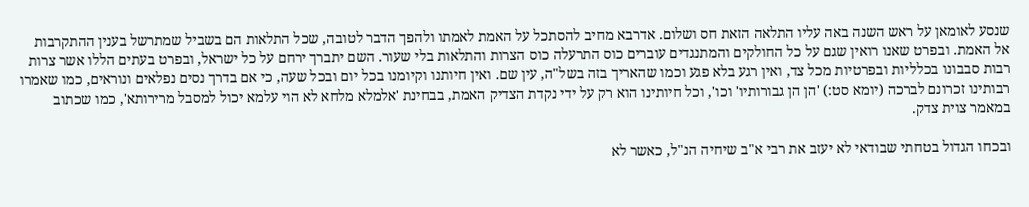שנסע לאומאן על ראש השנה באה עליו התלאה הזאת חס ושלום. אדרבא מחיב להסתכל על האמת לאמתו ולהפך הדבר לטובה, שכל התלאות הם בשביל שמתרשל בענין ההתקרבות אל האמת. ובפרט שאנו רואין שגם על כל החולקים והמתנגדים עוברים כוס התרעלה כוס הצרות והתלאות בלי שעור. השם יתברך ירחם על כל ישראל, ובפרט בעתים הללו אשר צרות רבות סבבונו בכלליות ובפרטיות מכל צד, ואין רגע בלא פגע וכמו שהאריך בזה בשל"ה, עין שם. ואין חיותנו וקיומנו בכל יום ובכל שעה, כי אם בדרך נסים נפלאים ונוראים, כמו שאמרו רבותינו זכרונם לברכה (יומא סט:) 'הן הן גבורותיו' וכו', וכל חיותינו הוא רק על ידי נקדת הצדיק האמת, בבחינת 'אלמלא מלחא לא הוי עלמא יכול למסבל מרירותא', כמו שכתוב במאמר צוית צדק.

ובכחו הגדול בטחתי שבודאי לא יעזב את רבי א"ב שיחיה הנ"ל, כאשר לא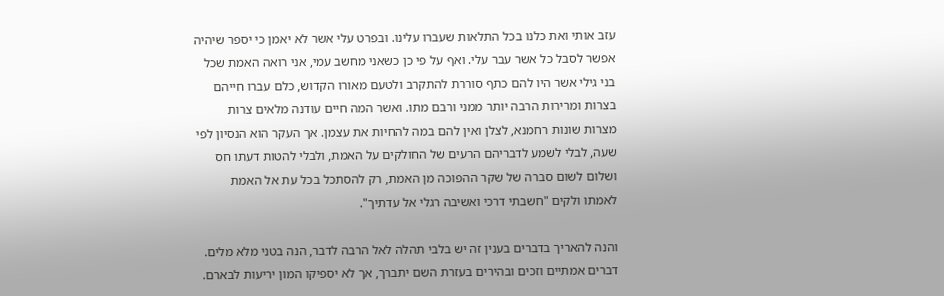עזב אותי ואת כלנו בכל התלאות שעברו עלינו. ובפרט עלי אשר לא יאמן כי יספר שיהיה אפשר לסבל כל אשר עבר עלי. ואף על פי כן כשאני מחשב עמי, אני רואה האמת שכל בני גילי אשר היו להם כתף סוררת להתקרב ולטעם מאורו הקדוש, כלם עברו חייהם בצרות ומרירות הרבה יותר ממני ורבם מתו. ואשר המה חיים עודנה מלאים צרות מצרות שונות רחמנא, לצלן ואין להם במה להחיות את עצמן. אך העקר הוא הנסיון לפי שעה, לבלי לשמע לדבריהם הרעים של החולקים על האמת, ולבלי להטות דעתו חס ושלום לשום סברה של שקר ההפוכה מן האמת, רק להסתכל בכל עת אל האמת לאמתו ולקים "חשבתי דרכי ואשיבה רגלי אל עדתיך".

והנה להאריך בדברים בענין זה יש בלבי תהלה לאל הרבה לדבר, הנה בטני מלא מלים. דברים אמתיים וזכים ובהירים בעזרת השם יתברך, אך לא יספיקו המון יריעות לבארם.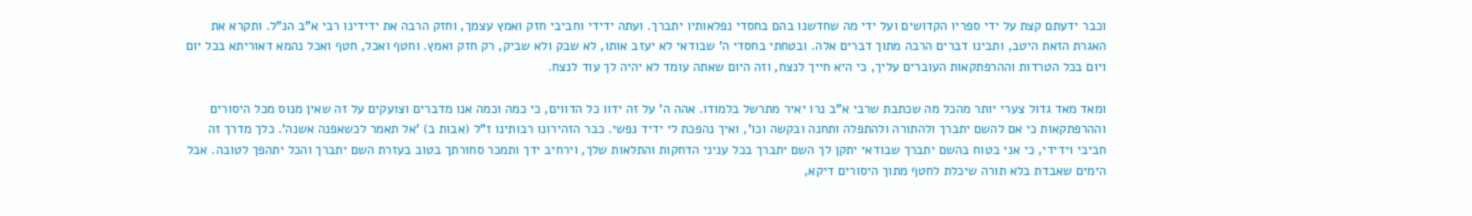וכבר ידעתם קצת על ידי ספריו הקדושים ועל ידי מה שחדשנו בהם בחסדי נפלאותיו יתברך. ועתה ידידי וחביבי חזק ואמץ עצמך, וחזק הרבה את ידידינו רבי א"ב הנ"ל. ותקרא את האגרת הזאת היטב, ותבינו דברים הרבה מתוך דברים אלה. ובטחתי בחסדי ה' שבודאי לא יעזב אותו, לא שבק ולא שביק, רק חזק ואמץ. וחטף ואכל, חטף ואכל נהמא דאוריתא בכל יום ויום בכל הטרדות וההרפתקאות העוברים עליך, כי היא חייך לנצח, וזה היום שאתה עומד לא יהיה לך עוד לנצח.

ומאד מאד גדול צערי יותר מהכל מה שכתבת שרבי א"ב נרו יאיר מתרשל בלמודו. אהה ה' על זה ידוו כל הדווים, כי כמה וכמה אנו מדברים וצועקים על זה שאין מנוס מכל היסורים וההרפתקאות כי אם להשם יתברך ולהתורה ולהתפלה ותחנה ובקשה וכו', ואיך נהפכת לי ידיד נפשי. כבר הזהירונו רבותינו ז"ל (אבות ב) 'אל תאמר לכשאפנה אשנה'. כלך מדרך זה חביבי וידידי, כי אני בטוח בהשם יתברך שבודאי יתקן לך השם יתברך בכל עניני הדחקות והתלאות שלך, וירחיב ידך ותמכר סחורתך בטוב בעזרת השם יתברך והכל יתהפך לטובה. אבל הימים שאבדת בלא תורה שיכלת לחטף מתוך היסורים דיקא,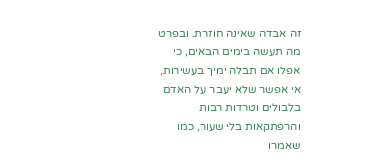זה אבדה שאינה חוזרת. ובפרט מה תעשה בימים הבאים, כי אפלו אם תבלה ימיך בעשירות, אי אפשר שלא יעבר על האדם בלבולים וטרדות רבות והרפתקאות בלי שעור, כמו שאמרו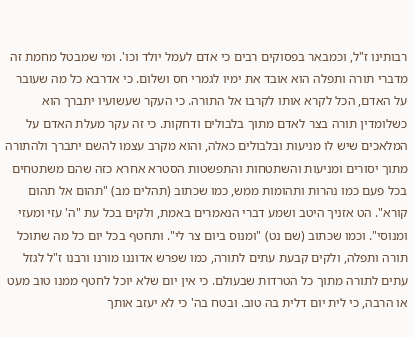רבותינו ז"ל, וכמבאר בפסוקים רבים כי אדם לעמל יולד וכו'. ומי שמבטל מחמת זה מדברי תורה ותפלה הוא אובד את ימיו לגמרי חס ושלום. כי אדרבא כל מה שעובר על האדם, הכל לקרא אותו לקרבו אל התורה. כי העקר שעשועיו יתברך הוא כשלומדין תורה בצר לאדם מתוך בלבולים ודחקות. כי זה עקר מעלת האדם על המלאכים שיש לו מניעות ובלבולים כאלה, והוא מקרב עצמו להשם יתברך ולהתורה מתוך יסורים ומניעות והשתטחות והתפשטות הסטרא אחרא כזה שהם משתטחים בכל פעם כמו נהרות ותהומות ממש, כמו שכתוב (תהלים מב) "תהום אל תהום קורא". הט אזניך היטב ושמע דברי הנאמרים באמת, ולקים בכל עת "ה' עזי ומעזי ומנוסי". וכמו שכתוב (שם נט) "ומנוס ביום צר לי". ותחטף בכל יום כל מה שתוכל תורה ותפלה, ולקים קבעת עתים לתורה, כמו שפרש אדוננו מורנו ורבנו ז"ל לגזל עתים לתורה מתוך כל הטרדות שבעולם. כי אין יום שלא יוכל לחטף ממנו טוב מעט או הרבה, כי לית יום דלית בה טוב. ובטח בה' כי לא יעזב אותך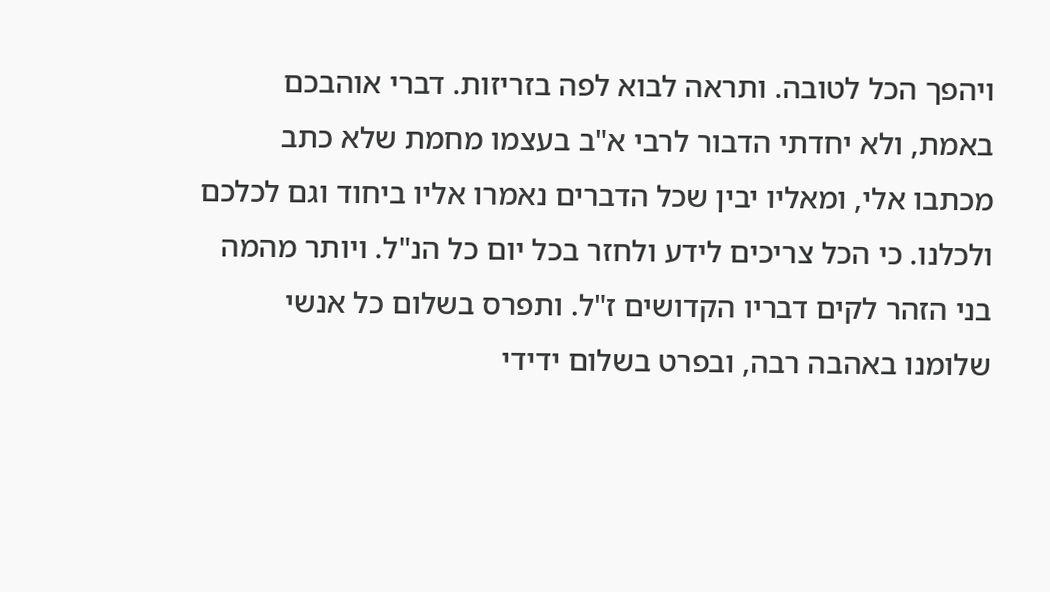ויהפך הכל לטובה. ותראה לבוא לפה בזריזות. דברי אוהבכם באמת, ולא יחדתי הדבור לרבי א"ב בעצמו מחמת שלא כתב מכתבו אלי, ומאליו יבין שכל הדברים נאמרו אליו ביחוד וגם לכלכם ולכלנו. כי הכל צריכים לידע ולחזר בכל יום כל הנ"ל. ויותר מהמה בני הזהר לקים דבריו הקדושים ז"ל. ותפרס בשלום כל אנשי שלומנו באהבה רבה, ובפרט בשלום ידידי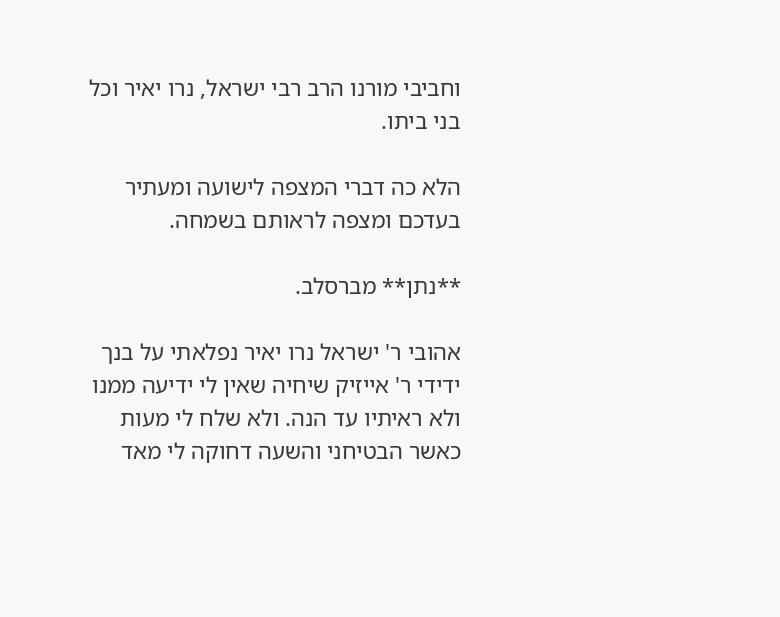וחביבי מורנו הרב רבי ישראל, נרו יאיר וכל בני ביתו.

הלא כה דברי המצפה לישועה ומעתיר בעדכם ומצפה לראותם בשמחה.

**נתן** מברסלב.

אהובי ר' ישראל נרו יאיר נפלאתי על בנך ידידי ר' אייזיק שיחיה שאין לי ידיעה ממנו ולא ראיתיו עד הנה. ולא שלח לי מעות כאשר הבטיחני והשעה דחוקה לי מאד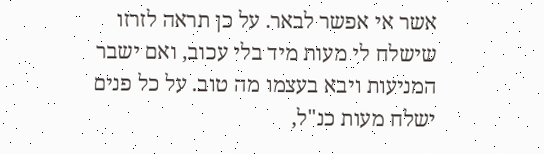אשר אי אפשר לבאר. על כן תראה לזרזו שישלח לי מעות מיד בלי עכוב, ואם ישבר המניעות ויבא בעצמו מה טוב. על כל פנים ישלח מעות כנ"ל,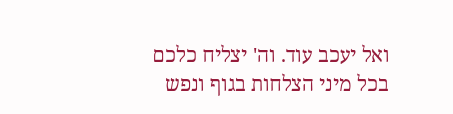ואל יעכב עוד. וה' יצליח כלכם בכל מיני הצלחות בגוף ונפש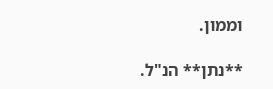וממון.

**נתן** הנ"ל.